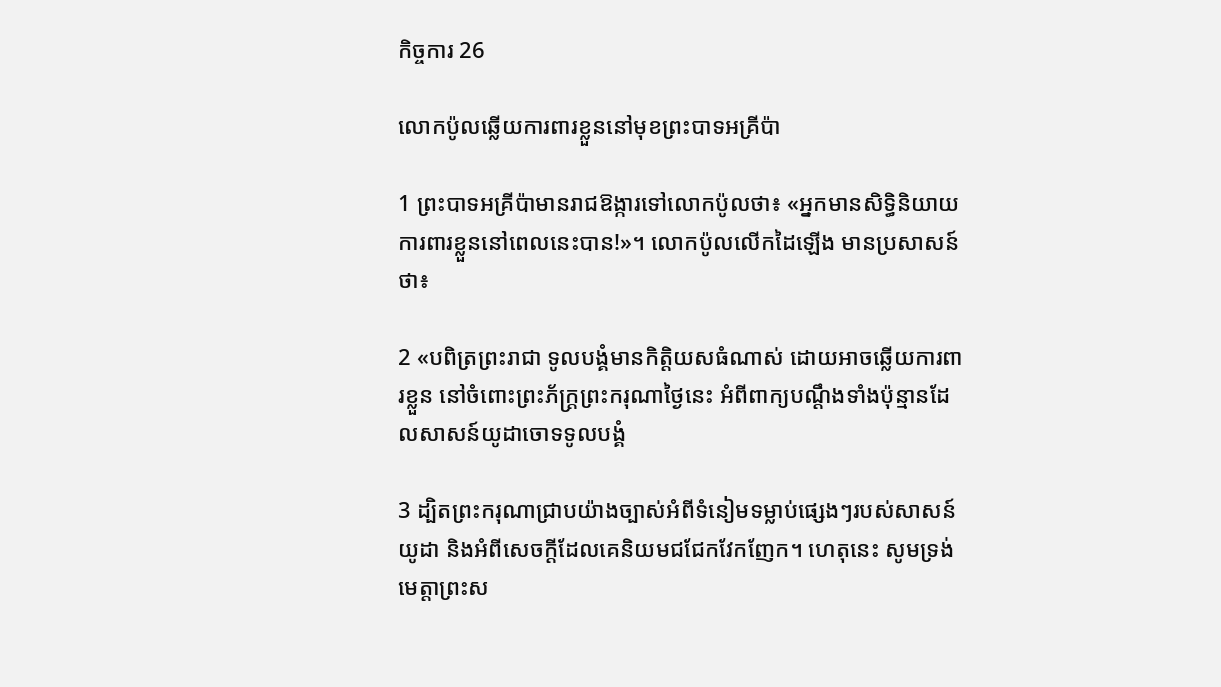កិច្ចការ 26

លោកប៉ូលឆ្លើយការពារខ្លួននៅមុខព្រះ‌បាទអគ្រី‌ប៉ា

1 ព្រះ‌បាទអគ្រី‌ប៉ាមានរាជ‌ឱង្ការទៅលោកប៉ូលថា៖ «អ្នកមានសិទ្ធិនិយាយការពារខ្លួននៅពេលនេះបាន!»។ លោកប៉ូលលើកដៃឡើង មានប្រសាសន៍ថា៖

2 «បពិត្រព្រះ‌រាជា ទូលបង្គំមានកិត្តិយសធំណាស់ ដោយអាចឆ្លើយការពារខ្លួន នៅចំពោះព្រះ‌ភ័ក្ត្រព្រះ‌ករុណាថ្ងៃនេះ អំពីពាក្យបណ្ដឹងទាំងប៉ុន្មានដែលសាសន៍យូដាចោទទូលបង្គំ

3 ដ្បិតព្រះ‌ករុណាជ្រាបយ៉ាងច្បាស់អំពីទំនៀម‌ទម្លាប់ផ្សេងៗរបស់សាសន៍យូដា និងអំពីសេចក្ដីដែលគេនិយមជជែកវែកញែក។ ហេតុនេះ សូមទ្រង់មេត្តាព្រះ‌ស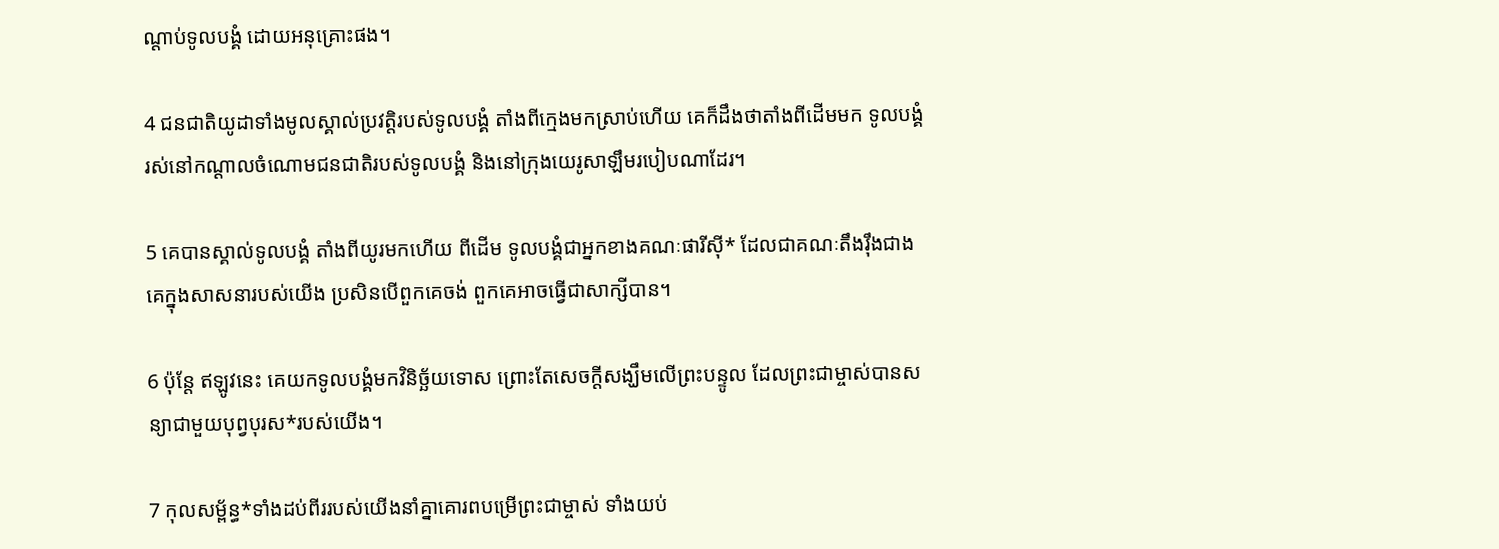ណ្ដាប់ទូលបង្គំ ដោយអនុ‌គ្រោះផង។

4 ជន‌ជាតិយូដាទាំងមូលស្គាល់ប្រវត្តិរបស់ទូលបង្គំ តាំងពីក្មេងមកស្រាប់ហើយ គេក៏ដឹងថាតាំងពីដើមមក ទូលបង្គំរស់នៅកណ្ដាលចំណោមជន‌ជាតិរបស់ទូលបង្គំ និងនៅក្រុងយេរូ‌សាឡឹមរបៀបណាដែរ។

5 គេបានស្គាល់ទូលបង្គំ តាំងពីយូរមកហើយ ពីដើម ទូលបង្គំជាអ្នកខាងគណៈ‌ផារីស៊ី* ដែលជាគណៈតឹង‌រ៉ឹងជាងគេក្នុងសាសនារបស់យើង ប្រសិនបើពួកគេចង់ ពួកគេអាចធ្វើជាសាក្សីបាន។

6 ប៉ុន្តែ ឥឡូវនេះ គេយកទូលបង្គំមកវិនិច្ឆ័យទោស ព្រោះតែសេចក្ដីសង្ឃឹមលើព្រះ‌បន្ទូល ដែលព្រះ‌ជាម្ចាស់បានសន្យាជាមួយបុព្វបុរស*របស់យើង។

7 កុល‌សម្ព័ន្ធ*ទាំងដប់‌ពីររបស់យើងនាំគ្នាគោរពបម្រើព្រះ‌ជាម្ចាស់ ទាំងយប់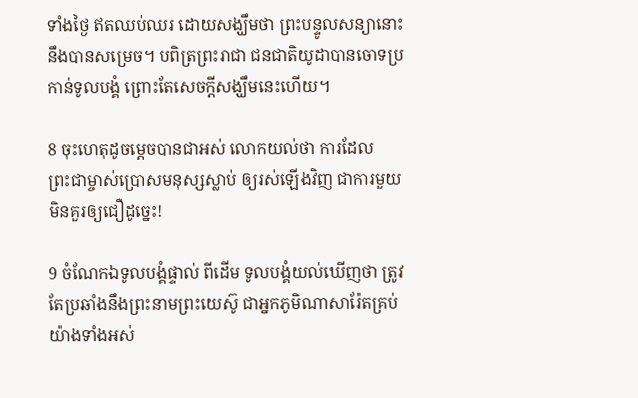ទាំងថ្ងៃ ឥតឈប់ឈរ ដោយសង្ឃឹមថា ព្រះ‌បន្ទូលសន្យានោះនឹងបានសម្រេច។ បពិត្រព្រះ‌រាជា ជន‌ជាតិយូដាបានចោទប្រកាន់ទូលបង្គំ ព្រោះតែសេចក្ដីសង្ឃឹមនេះហើយ។

8 ចុះហេតុដូចម្ដេចបានជាអស់ លោកយល់ថា ការដែលព្រះ‌ជាម្ចាស់ប្រោសមនុស្សស្លាប់ ឲ្យរស់ឡើងវិញ ជាការមួយមិនគួរឲ្យជឿដូច្នេះ!

9 ចំណែកឯទូលបង្គំផ្ទាល់ ពីដើម ទូលបង្គំយល់ឃើញថា ត្រូវតែប្រឆាំងនឹងព្រះ‌នាមព្រះ‌យេស៊ូ ជាអ្នកភូមិណាសា‌រ៉ែតគ្រប់យ៉ាងទាំងអស់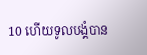10 ហើយទូលបង្គំបាន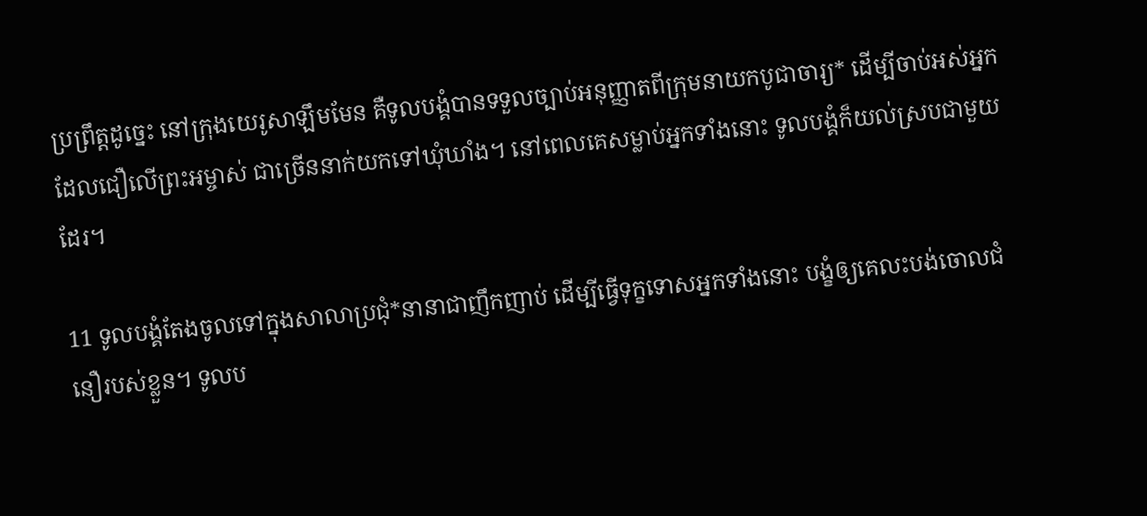ប្រព្រឹត្តដូច្នេះ នៅក្រុងយេរូ‌សាឡឹមមែន គឺទូលបង្គំបានទទួលច្បាប់អនុញ្ញាតពីក្រុមនាយកបូជា‌ចារ្យ* ដើម្បីចាប់អស់អ្នកដែលជឿលើព្រះ‌អម្ចាស់ ជាច្រើននាក់យកទៅឃុំ‌ឃាំង។ នៅពេលគេសម្លាប់អ្នកទាំងនោះ ទូលបង្គំក៏យល់ស្របជាមួយដែរ។

11 ទូលបង្គំតែងចូលទៅក្នុងសាលាប្រជុំ*នានាជាញឹកញាប់ ដើម្បីធ្វើទុក្ខទោសអ្នកទាំងនោះ បង្ខំឲ្យគេលះ‌បង់ចោលជំនឿរបស់ខ្លួន។ ទូលប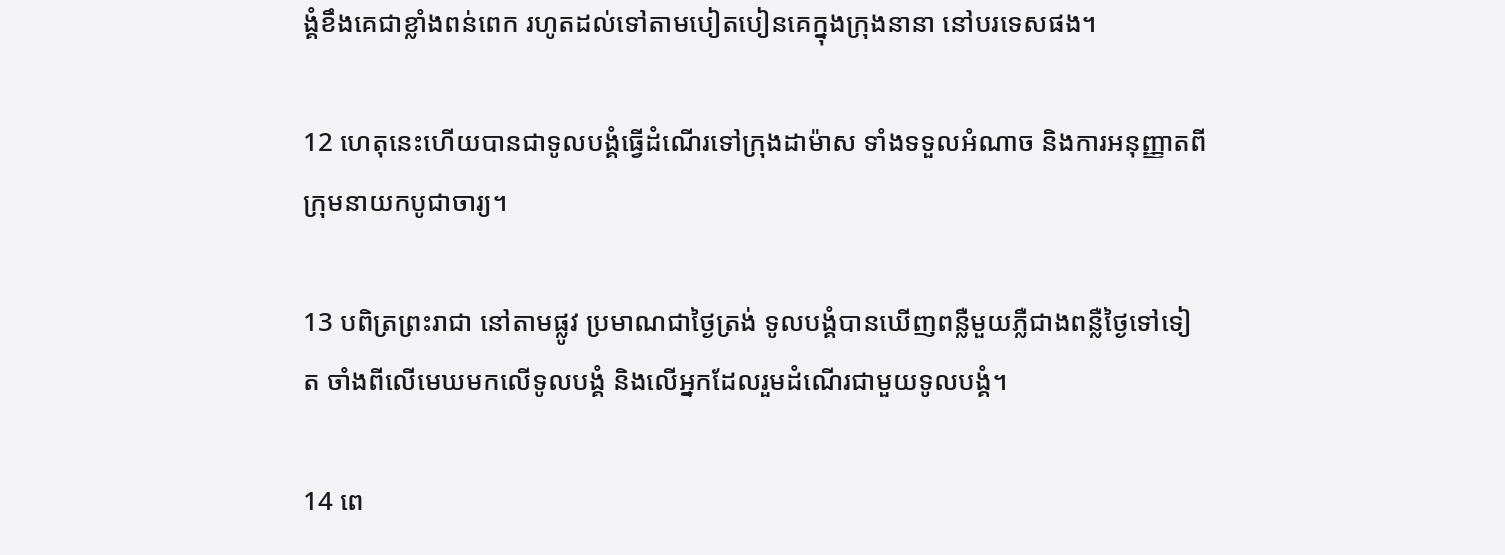ង្គំខឹងគេជាខ្លាំងពន់ពេក រហូតដល់ទៅតាមបៀត‌បៀនគេក្នុងក្រុងនានា នៅបរទេសផង។

12 ហេតុនេះហើយបានជាទូលបង្គំធ្វើដំណើរទៅក្រុងដាម៉ាស ទាំងទទួលអំណាច និងការអនុញ្ញាតពីក្រុមនាយកបូជា‌ចារ្យ។

13 បពិត្រព្រះ‌រាជា នៅតាមផ្លូវ ប្រមាណជាថ្ងៃត្រង់ ទូលបង្គំបានឃើញពន្លឺមួយភ្លឺជាងពន្លឺថ្ងៃទៅទៀត ចាំងពីលើមេឃមកលើទូលបង្គំ និងលើអ្នកដែលរួមដំណើរជាមួយទូលបង្គំ។

14 ពេ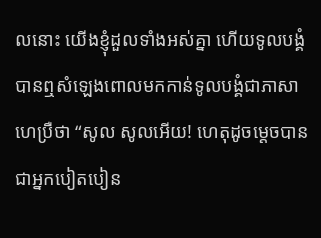លនោះ យើងខ្ញុំដួលទាំងអស់គ្នា ហើយទូលបង្គំបានឮសំឡេងពោលមកកាន់ទូលបង្គំជាភាសាហេប្រឺថា “សូល សូលអើយ! ហេតុដូចម្ដេចបានជាអ្នកបៀត‌បៀន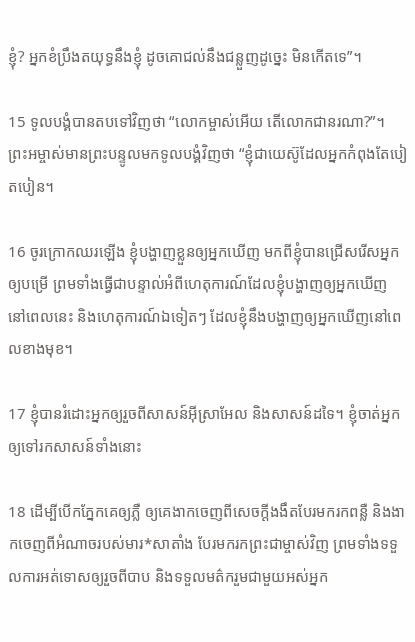ខ្ញុំ? អ្នកខំប្រឹងតយុទ្ធនឹងខ្ញុំ ដូចគោជល់នឹងជន្លួញដូច្នេះ មិនកើតទេ”។

15 ទូលបង្គំបានតបទៅវិញថា “លោកម្ចាស់អើយ តើលោកជានរណា?”។ ព្រះ‌អម្ចាស់មានព្រះ‌បន្ទូលមកទូលបង្គំវិញថា “ខ្ញុំជាយេស៊ូដែលអ្នកកំពុងតែបៀត‌បៀន។

16 ចូរក្រោកឈរឡើង ខ្ញុំបង្ហាញខ្លួនឲ្យអ្នកឃើញ មកពីខ្ញុំបានជ្រើសរើសអ្នកឲ្យបម្រើ ព្រមទាំងធ្វើជាបន្ទាល់អំពីហេតុ‌ការណ៍ដែលខ្ញុំបង្ហាញឲ្យអ្នកឃើញ នៅពេលនេះ និងហេតុ‌ការណ៍ឯទៀតៗ ដែលខ្ញុំនឹងបង្ហាញឲ្យអ្នកឃើញនៅពេលខាងមុខ។

17 ខ្ញុំបានរំដោះអ្នកឲ្យរួចពីសាសន៍អ៊ីស្រា‌អែល និងសាសន៍ដទៃ។ ខ្ញុំចាត់អ្នកឲ្យទៅរកសាសន៍ទាំងនោះ

18 ដើម្បីបើកភ្នែកគេឲ្យភ្លឺ ឲ្យគេងាកចេញពីសេចក្ដីងងឹតបែរមករកពន្លឺ និងងាកចេញពីអំណាចរបស់មារ*សាតាំង បែរមករកព្រះ‌ជាម្ចាស់វិញ ព្រមទាំងទទួលការអត់‌ទោសឲ្យរួចពីបាប និងទទួលមត៌ករួមជាមួយអស់អ្នក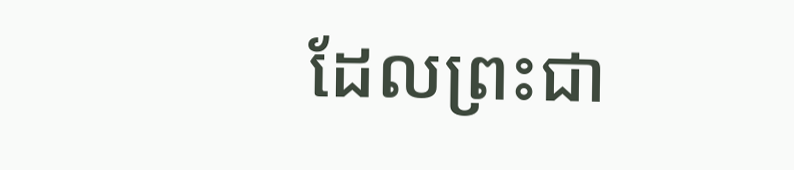ដែលព្រះ‌ជា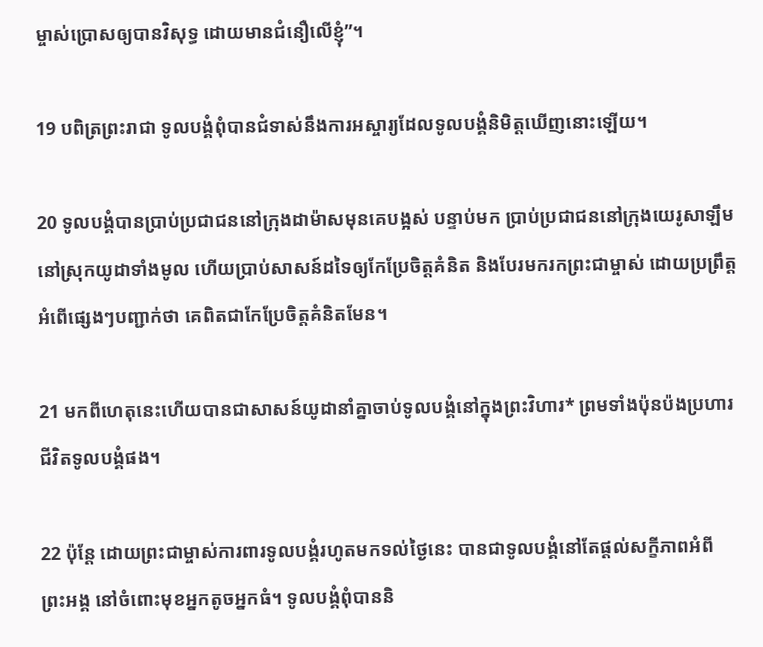ម្ចាស់ប្រោសឲ្យបានវិសុទ្ធ ដោយមានជំនឿលើខ្ញុំ”។

19 បពិត្រព្រះ‌រាជា ទូលបង្គំពុំបានជំទាស់នឹងការអស្ចារ្យដែលទូលបង្គំនិមិត្តឃើញនោះឡើយ។

20 ទូលបង្គំបានប្រាប់ប្រជា‌ជននៅក្រុងដាម៉ាសមុនគេបង្អស់ បន្ទាប់មក ប្រាប់ប្រជា‌ជននៅក្រុងយេរូ‌សាឡឹមនៅស្រុកយូដាទាំងមូល ហើយប្រាប់សាសន៍ដទៃឲ្យកែប្រែចិត្តគំនិត និងបែរមករកព្រះ‌ជាម្ចាស់ ដោយប្រព្រឹត្តអំពើផ្សេងៗបញ្ជាក់ថា គេពិតជាកែប្រែចិត្តគំនិតមែន។

21 មកពីហេតុនេះហើយបានជាសាសន៍យូដានាំគ្នាចាប់ទូលបង្គំនៅក្នុងព្រះ‌វិហារ* ព្រមទាំងប៉ុន‌ប៉ងប្រហារជីវិតទូលបង្គំផង។

22 ប៉ុន្តែ ដោយព្រះ‌ជាម្ចាស់ការពារទូលបង្គំរហូតមកទល់ថ្ងៃនេះ បានជាទូលបង្គំនៅតែផ្ដល់សក្ខីភាពអំពីព្រះ‌អង្គ នៅចំពោះមុខអ្នកតូចអ្នកធំ។ ទូលបង្គំពុំបាននិ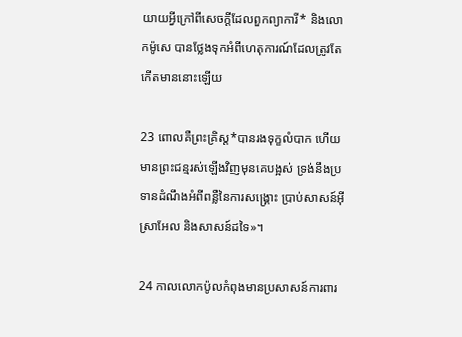យាយអ្វីក្រៅពីសេចក្ដីដែលពួកព្យាការី* និងលោកម៉ូសេ បានថ្លែងទុកអំពីហេតុ‌ការណ៍ដែលត្រូវតែកើតមាននោះឡើយ

23 ពោលគឺព្រះ‌គ្រិស្ដ*បានរងទុក្ខលំបាក ហើយមានព្រះ‌ជន្មរស់ឡើងវិញមុនគេបង្អស់ ទ្រង់នឹងប្រទានដំណឹងអំពីពន្លឺនៃការសង្គ្រោះ ប្រាប់សាសន៍អ៊ីស្រា‌អែល និងសាសន៍ដទៃ»។

24 កាលលោកប៉ូលកំពុងមានប្រសាសន៍ការពារ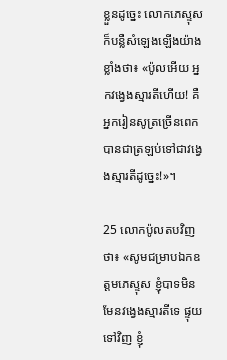ខ្លួនដូច្នេះ លោកភេស្ទុសក៏បន្លឺសំឡេងឡើងយ៉ាងខ្លាំងថា៖ «ប៉ូលអើយ អ្នកវង្វេងស្មារតីហើយ! គឺអ្នករៀនសូត្រច្រើនពេក បានជាត្រឡប់ទៅជាវង្វេងស្មារតីដូច្នេះ!»។

25 លោកប៉ូលតបវិញថា៖ «សូមជម្រាបឯក‌ឧត្ដមភេស្ទុស ខ្ញុំបាទមិនមែនវង្វេងស្មារតីទេ ផ្ទុយទៅវិញ ខ្ញុំ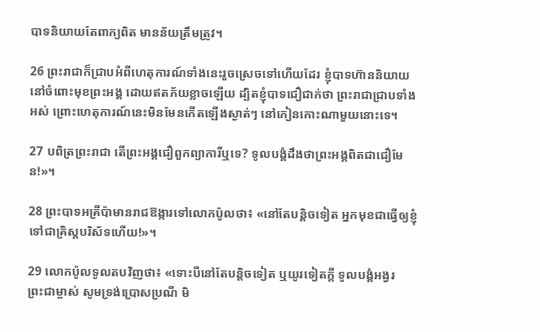បាទនិយាយតែពាក្យពិត មានន័យត្រឹមត្រូវ។

26 ព្រះ‌រាជាក៏ជ្រាបអំពីហេតុ‌ការណ៍ទាំងនេះរួចស្រេចទៅហើយដែរ ខ្ញុំបាទហ៊ាននិយាយនៅចំពោះមុខព្រះ‌អង្គ ដោយឥតភ័យខ្លាចឡើយ ដ្បិតខ្ញុំបាទជឿជាក់ថា ព្រះ‌រាជាជ្រាបទាំងអស់ ព្រោះហេតុ‌ការណ៍នេះមិនមែនកើតឡើងស្ងាត់ៗ នៅកៀនកោះណាមួយនោះទេ។

27 បពិត្រព្រះ‌រាជា តើព្រះ‌អង្គជឿពួកព្យាការីឬទេ? ទូលបង្គំដឹងថាព្រះ‌អង្គពិតជាជឿមែន!»។

28 ព្រះ‌បាទអគ្រី‌ប៉ាមានរាជ‌ឱង្ការទៅលោកប៉ូលថា៖ «នៅតែបន្តិចទៀត អ្នកមុខជាធ្វើឲ្យខ្ញុំទៅជាគ្រិស្ដ‌បរិស័ទហើយ!»។

29 លោកប៉ូលទូលតបវិញថា៖ «ទោះបីនៅតែបន្ដិចទៀត ឬយូរទៀតក្ដី ទូលបង្គំអង្វរព្រះ‌ជាម្ចាស់ សូមទ្រង់ប្រោស‌ប្រណី មិ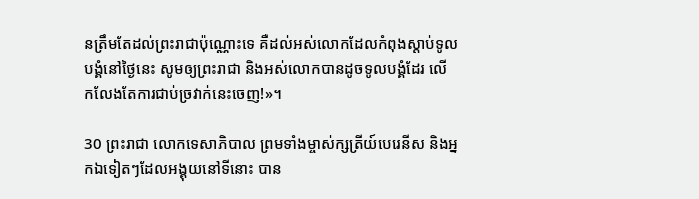នត្រឹមតែដល់ព្រះ‌រាជាប៉ុណ្ណោះទេ គឺដល់អស់លោកដែលកំពុងស្ដាប់ទូលបង្គំនៅថ្ងៃនេះ សូមឲ្យព្រះ‌រាជា និងអស់លោកបានដូចទូលបង្គំដែរ លើក‌លែងតែការជាប់ច្រវាក់នេះចេញ!»។

30 ព្រះ‌រាជា លោកទេសា‌ភិបាល ព្រមទាំងម្ចាស់‌ក្សត្រីយ៍បេរេ‌នីស និងអ្នកឯទៀតៗដែលអង្គុយនៅទីនោះ បាន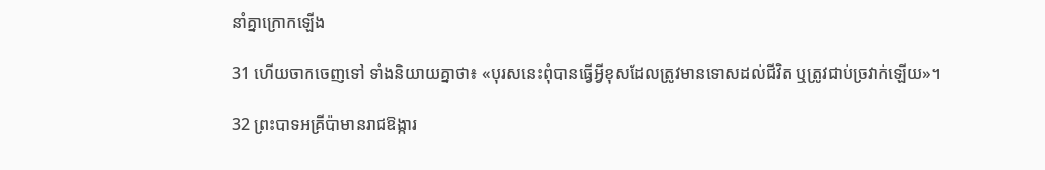នាំគ្នាក្រោកឡើង

31 ហើយចាកចេញទៅ ទាំងនិយាយគ្នាថា៖ «បុរសនេះពុំបានធ្វើអ្វីខុសដែលត្រូវមានទោសដល់ជីវិត ឬត្រូវជាប់ច្រវាក់ឡើយ»។

32 ព្រះ‌បាទអគ្រី‌ប៉ាមានរាជ‌ឱង្ការ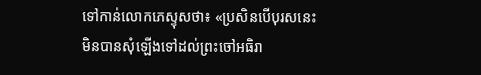ទៅកាន់លោកភេស្ទុសថា៖ «ប្រសិនបើបុរសនេះមិនបានសុំឡើងទៅដល់ព្រះចៅអធិ‌រា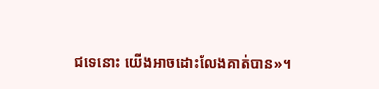ជទេនោះ យើងអាចដោះលែងគាត់បាន»។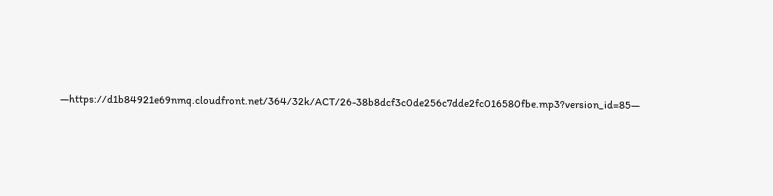—https://d1b84921e69nmq.cloudfront.net/364/32k/ACT/26-38b8dcf3c0de256c7dde2fc016580fbe.mp3?version_id=85—